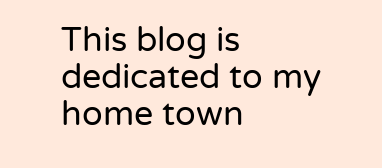This blog is dedicated to my home town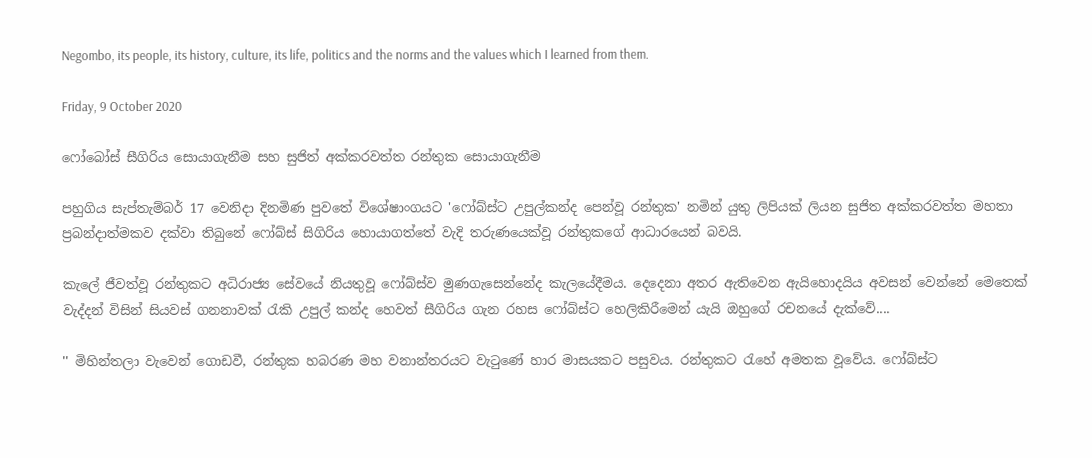Negombo, its people, its history, culture, its life, politics and the norms and the values which I learned from them.

Friday, 9 October 2020

ෆෝබෝස් සීගිරිය සොයාගැනීම සහ සුජිත් අක්කරවත්ත රන්තුක සොයාගැනීම

පහුගිය සැප්තැම්බර් 17 වෙනිදා දිනමිණ පුවතේ විශේෂාංගයට 'ෆෝබ්ස්ට උපුල්කන්ද පෙන්වූ රන්තුක' නමින් යුතු ලිපියක් ලියන සුජිත අක්කරවත්ත මහතා ප්‍රබන්දාත්මකව දක්වා තිබුනේ ෆෝබ්ස් සිගිරිය හොයාගත්තේ වැදි තරුණයෙක්වූ රන්තුකගේ ආධාරයෙන් බවයි.

කැලේ ජීවත්වූ රන්තුකට අධිරාජ්‍ය සේවයේ නියතුවූ ෆෝබ්ස්ව මුණගැසෙන්නේද කැලයේදීමය. දෙදෙනා අතර ඇතිවෙන ඇයිහොදයිය අවසන් වෙන්නේ මෙතෙක් වැද්දන් විසින් සියවස් ගනනාවක් රැකි උපුල් කන්ද හෙවත් සීගිරිය ගැන රහස ෆෝබ්ස්ට හෙලිකිරීමෙන් යැයි ඔහුගේ රචනයේ දැක්වේ....

'' මිහින්තලා වැවෙන් ගොඩවී, රන්තුක හබරණ මහ වනාන්තරයට වැ‍ටුණේ හාර මාසයකට පසුවය. රන්තුකට ‍රැහේ අමතක වූවේය. ෆෝබ්ස්ට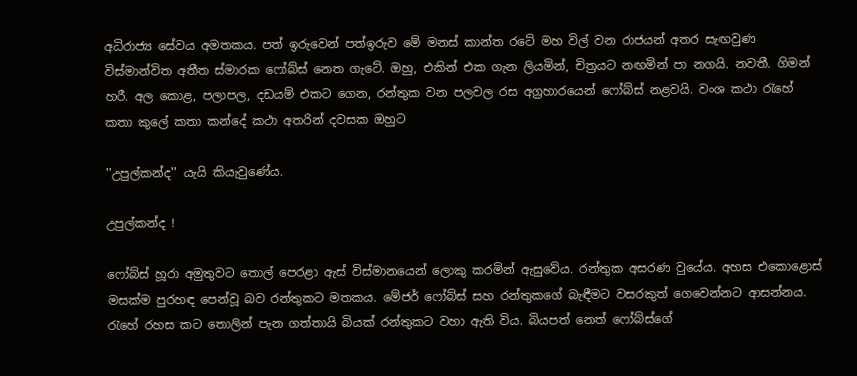අධිරාජ්‍ය සේවය අමතකය. පත් ඉරුවෙන් පත්ඉරුව මේ මනස් කාන්ත රටේ මහ විල් වන රාජයන් අතර සැඟවුණ විස්මාන්විත අතීත ස්මාරක ෆෝබ්ස් නෙත ගැටේ. ඔහු, එකින් එක ගැන ලියමින්, චිත්‍රයට නඟමින් පා නගයි. නවතී. ගිමන් හරී. අල කොළ, පලාපල, දඩයම් එකට ගෙන, රන්තුක වන පලවල රස අග්‍රහාරයෙන් ෆෝබ්ස් නළවයි. වංශ කථා ‍රැහේ කතා කුලේ කතා කන්දේ කථා අතරින් දවසක ඔහුට

''උපුල්කන්ද'' යැයි කියැවුණේය.

උපුල්කන්ද !

ෆෝබ්ස් හූරා අමුතුවට තොල් පෙරළා ඇස් විස්මානයෙන් ලොකු කරමින් ඇසුවේය. රන්තුක අසරණ වුයේය. අහස එකොළොස් මසක්ම පුරහඳ පෙන්වූ බව රන්තුකට මතකය. මේජර් ෆෝබ්ස් සහ රන්තුකගේ බැඳීමට වසරකුත් ගෙවෙන්නට ආසන්නය. රැහේ රහස කට තොලින් පැන ගත්තායි බියක් රන්තුකට වහා ඇති විය. බියපත් නෙත් ෆෝබ්ස්ගේ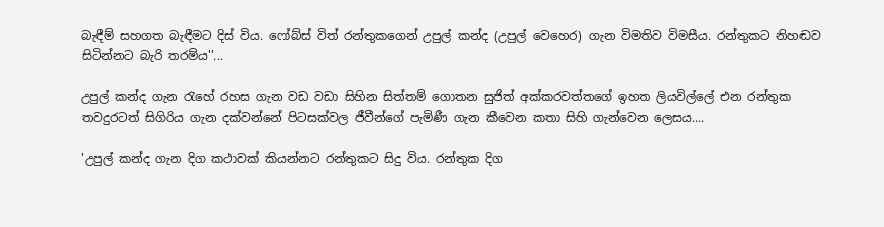බැඳීම් සහගත බැඳීමට දිස් විය. ෆෝබ්ස් විත් රන්තුකගෙන් උපුල් කන්ද (උපුල් වෙහෙර) ගැන විමතිව විමසීය. රන්තුකට නිහඬව සිටින්නට බැරි තරම්ය''...

උපුල් කන්ද ගැන රැහේ රහස ගැන වඩ වඩා සිහින සිත්තම් ගොතන සුජිත් අක්කරවත්තගේ ඉහත ලියවිල්ලේ එන රන්තුක තවදුරටත් සිගිරිය ගැන දක්වන්නේ පිටසක්වල ජීවීන්ගේ පැමිණී ගැන කීවෙන කතා සිහි ගැන්වෙන ලෙසය....

'උපුල් කන්ද ගැන දිග කථාවක් කියන්නට රන්තුකට සිදු විය. රන්තුක දිග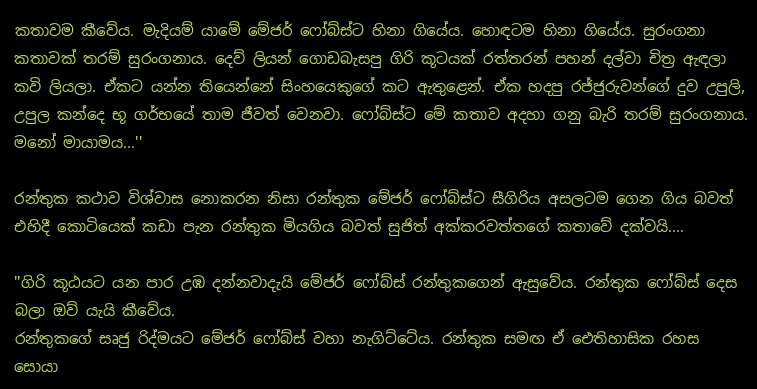කතාවම කීවේය. මැදියම් යාමේ මේජර් ෆෝබ්ස්ට හිනා ගියේය. හොඳටම හිනා ගියේය. සුරංගනා කතාවක් තරම් සුරංගනාය. දෙව් ලියන් ගොඩබැසපු ගිරි කූටයක් රත්තරන් පහන් දල්වා චිත්‍ර ඇඳලා කවි ලියලා. ඒකට යන්න තියෙන්නේ සිංහයෙකුගේ කට ඇතුළෙන්. ඒක හදපු රජ්ජුරුවන්ගේ දුව උපුලි, උපුල කන්දෙ භූ ගර්භයේ තාම ජීවත් වෙනවා. ෆෝබ්ස්ට මේ කතාව අදහා ගනු බැරි තරම් සුරංගනාය. මනෝ මායාමය...''

රන්තුක කථාව විශ්වාස නොකරන නිසා රන්තුක මේජර් ෆෝබ්ස්ට සීගිරිය අසලටම ගෙන ගිය බවත් එහිදී කොටියෙක් කඩා පැන රන්තුක මියගිය බවත් සුජිත් අක්කරවත්තගේ කතාවේ දක්වයි....

''ගිරි කූඨයට යන පාර උඹ දන්නවාදැයි මේජර් ෆෝබ්ස් රන්තුකගෙන් ඇසුවේය. රන්තුක ෆෝබ්ස් දෙස බලා ඔව් යැයි කීවේය.
රන්තුකගේ සෘජු රිද්මයට මේජර් ෆෝබ්ස් වහා නැගිට්ටේය. රන්තුක සමඟ ඒ ඓතිහාසික රහස සොයා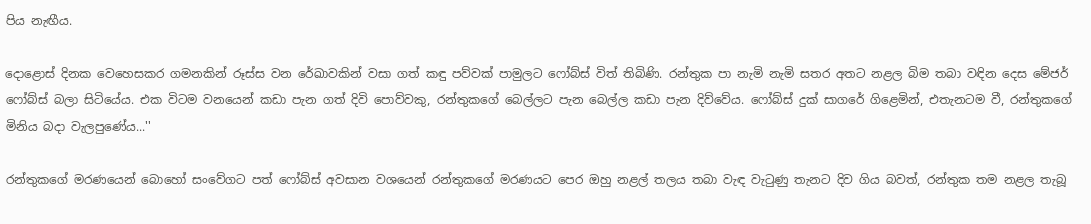පිය නැඟීය.

දොළොස් දිනක වෙහෙසකර ගමනකින් රූස්ස වන රේඛාවකින් වසා ගත් කඳු පව්වක් පාමුලට ෆෝබ්ස් විත් තිබිණි. රන්තුක පා නැමි නැමි සතර අතට නළල බිම තබා වඳින දෙස මේජර් ෆෝබ්ස් බලා සිටියේය. එක විටම වනයෙන් කඩා පැන ගත් දිවි පොව්වකු, රන්තුකගේ බෙල්ලට පැන බෙල්ල කඩා පැන දිව්වේය. ෆෝබ්ස් දුක් සාගරේ ගිළෙමින්, එතැනටම වී, රන්තුකගේ මිනිය බදා වැලපුණේය...''

රන්තුකගේ මරණයෙන් බොහෝ සංවේගට පත් ෆෝබ්ස් අවසාන වශයෙන් රන්තුකගේ මරණයට පෙර ඔහු නළල් තලය තබා වැඳ වැ‍ටුණු තැනට දිව ගිය බවත්, රන්තුක තම නළල තැබූ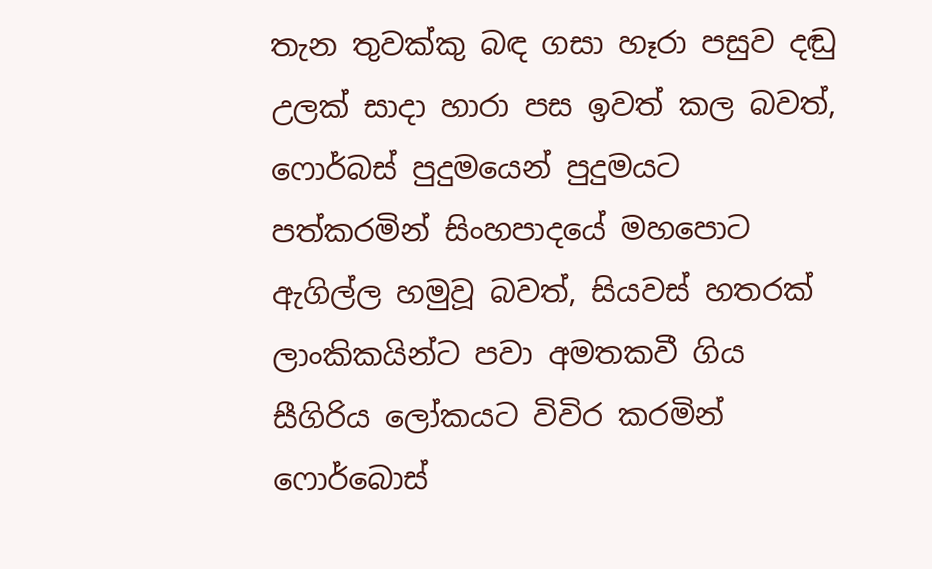තැන තුවක්කු බඳ ගසා හෑරා පසුව දඬු උලක් සාදා හාරා පස ඉවත් කල බවත්, ෆොර්බස් පුදුමයෙන් පුදුමයට පත්කරමින් සිංහපාදයේ මහපොට ඇගිල්ල හමුවූ බවත්, සියවස් හතරක් ලාංකිකයින්ට පවා අමතකවී ගිය සීගිරිය ලෝකයට විවිර කරමින් ෆොර්බොස්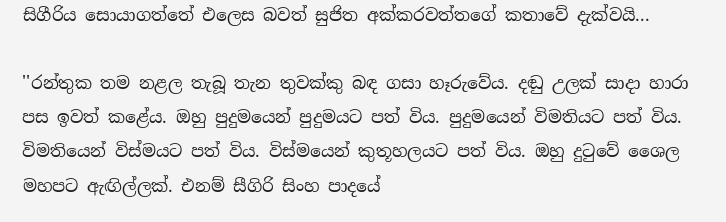සිගීරිය සොයාගත්තේ එලෙස බවත් සුජිත අක්කරවත්තගේ කතාවේ දැක්වයි...

''රන්තුක තම නළල තැබූ තැන තුවක්කු බඳ ගසා හෑරුවේය. දඬු උලක් සාදා හාරා පස ඉවත් කළේය. ඔහු පුදුමයෙන් පුදුමයට පත් විය. පුදුමයෙන් විමතියට පත් විය. විමතියෙන් විස්මයට පත් විය. විස්මයෙන් කුතූහලයට පත් විය. ඔහු දු‍ටුවේ ශෛල මහපට ඇඟිල්ලක්. එනම් සීගිරි සිංහ පාදයේ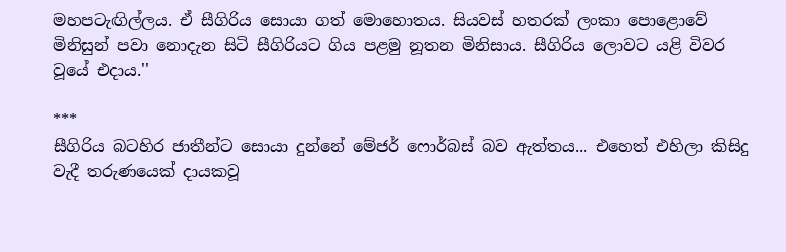මහපටැඟිල්ලය. ඒ සීගිරිය සොයා ගත් මොහොතය. සියවස් හතරක් ලංකා පොළොවේ මිනිසුන් පවා නොදැන සිටි සීගිරියට ගිය පළමු නූතන මිනිසාය. සීගිරිය ලොවට යළි විවර වූයේ එදාය.''

***
සීගිරිය බටහිර ජාතීන්ට සොයා දුන්නේ මේජර් ෆොර්බස් බව ඇත්තය... එහෙත් එහිලා කිසිදු වැදී තරුණයෙක් දායකවූ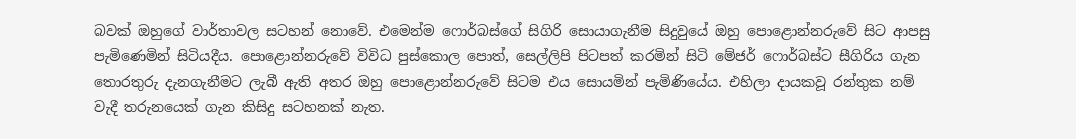බවක් ඔහුගේ වාර්තාවල සටහන් නොවේ. එමෙන්ම ෆොර්බස්ගේ සිගිරි සොයාගැනීම සිදුවුයේ ඔහු පොළොන්නරුවේ සිට ආපසු පැමිණෙමින් සිටියදීය. පොළොන්නරුවේ විවිධ පුස්කොල පොත්, සෙල්ලිපි පිටපත් කරමින් සිටි මේජර් ෆොර්බස්ට සීගිරිය ගැන තොරතුරු දැනගැනීමට ලැබී ඇති අතර ඔහු පොළොන්නරුවේ සිටම එය සොයමින් පැමිණියේය. එහිලා දායකවූ රන්තුක නම් වැදී තරුනයෙක් ගැන කිසිදු සටහනක් නැත.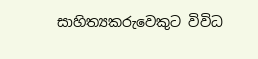සාහිත්‍යකරුවෙකුට විවිධ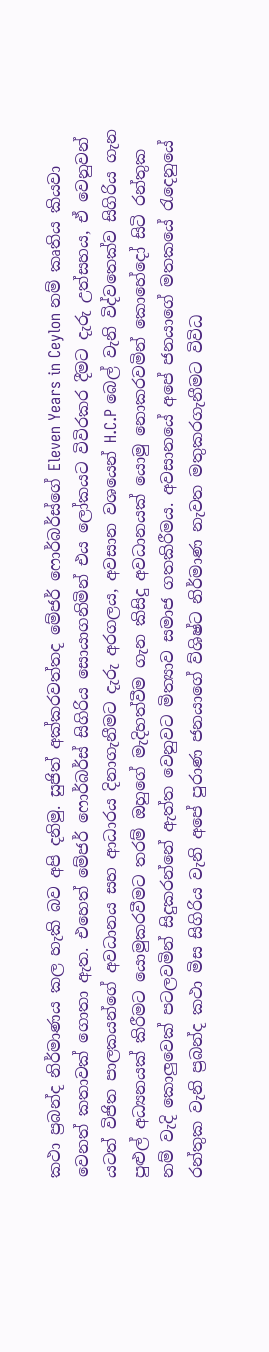කථා ප්‍රබන්ද නිර්මාණය කල හැකි බව අපි දනිමු. සුජිත් අක්කරවත්තද මේජර් ෆොර්බර්ස්ගේ Eleven Years in Ceylon නම් කෘතිය කියවා වෙනත් කතාවක් ගොතා ඇත. එහෙත් මේජර් ෆොර්බර්ස් සිගිරිය සොයාගනිමින් එය ලෝකයට විවිරකර දීමට දැරු උත්සහය, ඒ වෙනුවන් යටත් විජිත පාලකයන්ගේ අවධානය සහ ආධාරය දිනාගැනීමට දැරු අරගලය, අවසාන වශයෙන් H.C.P බෙල් වැනි විද්වතෙක්ව සිගිරිය ගැන පුළුල් අධ්‍යනයක් කිරීමට යොමුකරවීමට තරම් ඔහුගේ මැදිහත්වීම ගැන කිසිදු අවධානයක් යොමු නොකරවමින් කොහේදෝ සිටි රන්තුක නම් වැදි කොලුවෙක් පටලවමින් සිදුකරන්නේ ඇත්ත වෙනුවට මිත්‍යාව සමාජ ගතකිරීමය. අවසානයේ අපේ ජනයාගේ මතකයේ රැදෙනුයේ රන්තුක වැනි ප්‍රබන්ද කථා මිස සිගිරිය වැනි අපේ පුරාණ ජනයාගේ ව්ශිෂ්ට නිර්මාණ නැවත මතුකරගැනීමට විවිධ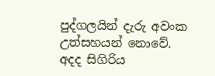පුද්ගලයින් දැරු අවංක උත්සහයන් නොවේ. අදද සිගිරිය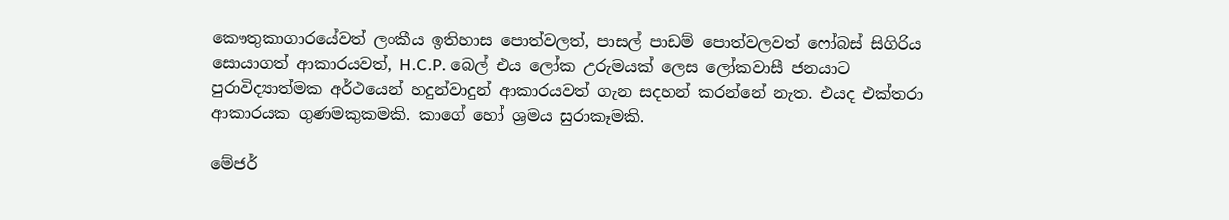කෞතුකාගාරයේවත් ලංකීය ඉතිහාස පොත්වලත්, පාසල් පාඩම් පොත්වලවත් ෆෝබස් සිගිරිය සොයාගත් ආකාරයවත්, H.C.P. බෙල් එය ලෝක උරුමයක් ලෙස ලෝකවාසී ජනයාට පුරාවිද්‍යාත්මක අර්ථයෙන් හදුන්වාදුන් ආකාරයවත් ගැන සදහන් කරන්නේ නැත. එයද එක්තරා ආකාරයක ගුණමකුකමකි. කාගේ හෝ ශ්‍රමය සුරාකෑමකි.

මේජර්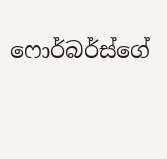ෆොර්බර්ස්ගේ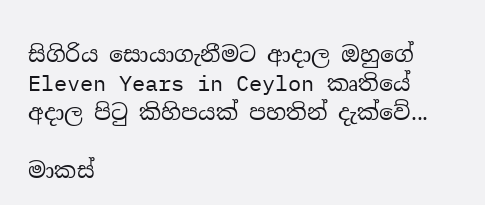සිගිරිය සොයාගැනීමට ආදාල ඔහුගේ Eleven Years in Ceylon කෘතියේ අදාල පිටු කිහිපයක් පහතින් දැක්වේ...

මාකස්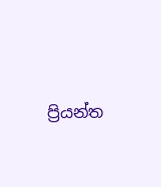ප්‍රියන්ත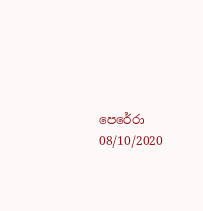පෙරේරා
08/10/2020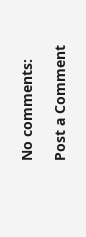No comments:

Post a Comment